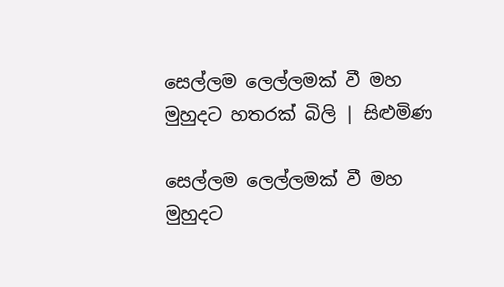සෙල්ලම ලෙල්ලමක් වී මහ මුහුදට හතරක් බිලි | සිළුමිණ

සෙල්ලම ලෙල්ලමක් වී මහ මුහුදට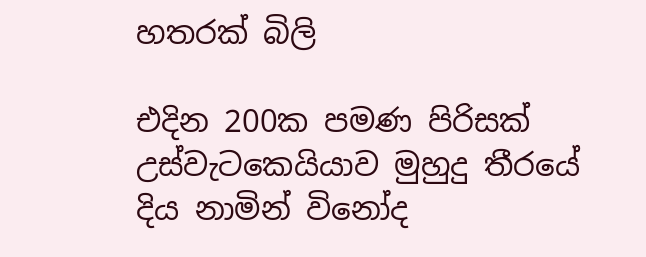හතරක් බිලි

එදින 200ක පමණ පිරිසක් උස්වැටකෙයියාව මුහුදු තීරයේ දිය නාමින් විනෝද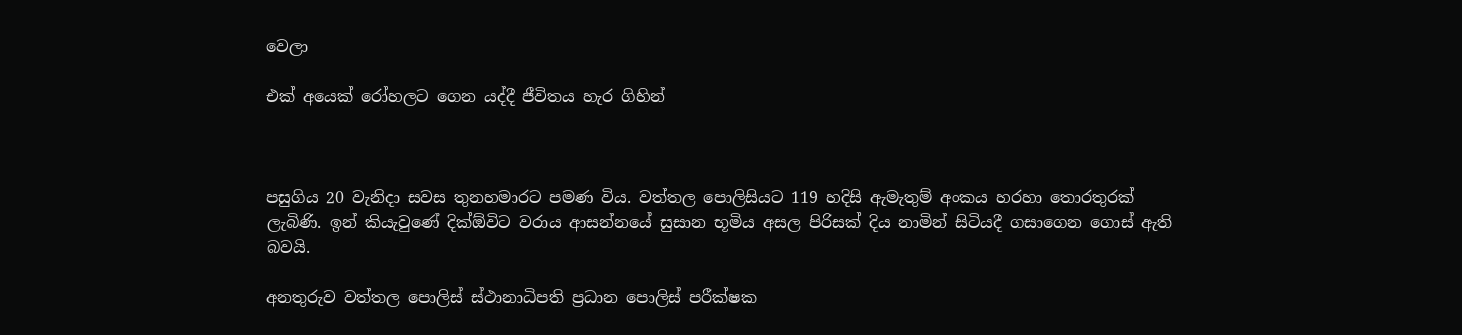වෙලා

එක් අයෙක් රෝහලට ගෙන යද්දී ජීවිතය හැර ගිහින්



පසුගිය 20 වැනිදා සවස තුනහමාරට පමණ විය. වත්තල පොලිසියට 119 හදිසි ඇමැතුම් අංකය හරහා තොරතුරක් ලැබිණි. ඉන් කියැවුණේ දික්ඕවිට වරාය ආසන්නයේ සුසාන භූමිය අසල පිරිසක් දිය නාමින් සිටියදී ගසාගෙන ගොස් ඇති බවයි.

අනතුරුව වත්තල පොලිස් ස්ථානාධිපති ප්‍රධාන පොලිස් පරීක්ෂක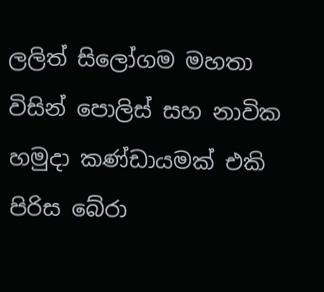ලලිත් සිලෝගම මහතා විසින් පොලිස් සහ නාවික හමුදා කණ්ඩායමක් එකි පිරිස බේරා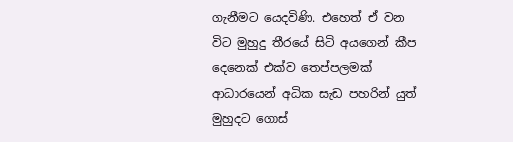ගැනීමට යෙදවිණි. එහෙත් ඒ වන විට මුහුදු තීරයේ සිටි අයගෙන් කීප දෙනෙක් එක්ව තෙප්පලමක් ආධාරයෙන් අධික සැඩ පහරින් යුත් මුහුදට ගොස්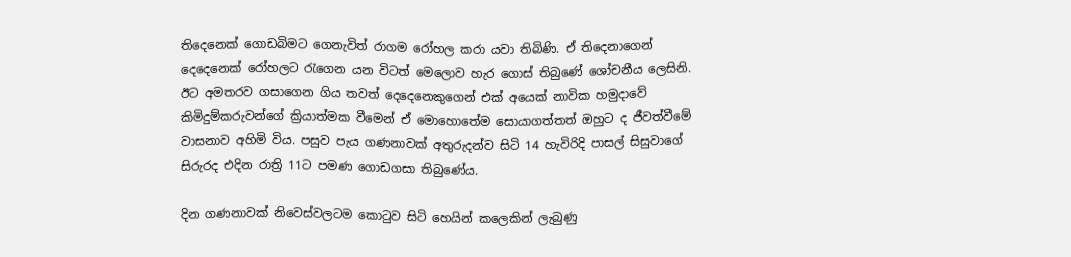තිදෙනෙක් ගොඩබිමට ගෙනැවිත් රාගම රෝහල කරා යවා තිබිණි. ඒ තිදෙනාගෙන් දෙදෙනෙක් රෝහලට රැගෙන යන විටත් මෙලොව හැර ගොස් තිබුණේ ශෝචනීය ලෙසිනි. ඊට අමතරව ගසාගෙන ගිය තවත් දෙදෙනෙකුගෙන් එක් අයෙක් නාවික හමුදාවේ කිමිදුම්කරුවන්ගේ ක්‍රියාත්මක වීමෙන් ඒ මොහොතේම සොයාගත්තත් ඔහුට ද ජීවත්වීමේ වාසනාව අහිමි විය. පසුව පැය ගණනාවක් අතුරුදන්ව සිටි 14 හැවිරිදි පාසල් සිසුවාගේ සිරුරද එදින රාත්‍රි 11ට පමණ ගොඩගසා තිබුණේය.

දින ගණනාවක් නිවෙස්වලටම කොටුව සිටි හෙයින් කලෙකින් ලැබුණු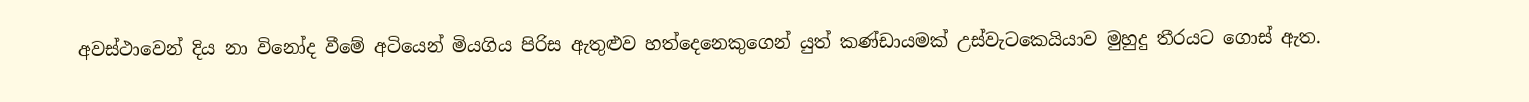අවස්ථාවෙන් දිය නා විනෝද වීමේ අටියෙන් මියගිය පිරිස ඇතුළුව හත්දෙනෙකුගෙන් යුත් කණ්ඩායමක් උස්වැටකෙයියාව මුහුදු තීරයට ගොස් ඇත.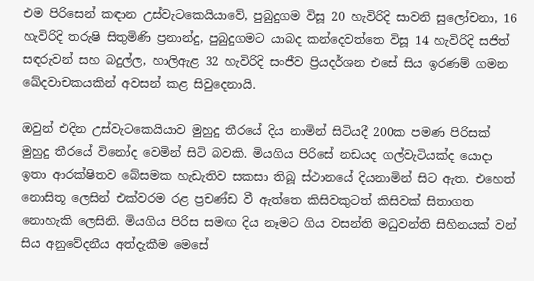එම පිරිසෙන් කඳාන උස්වැටකෙයියාවේ, පුබුදුගම විසූ 20 හැවිරිදි සාවනි සුලෝචනා, 16 හැවිරිදි තරුෂි සිතුමිණි ප්‍රනාන්දු, පුබුදුගමට යාබද කන්දෙවත්තෙ විසූ 14 හැවිරිදි සජිත් සඳරුවන් සහ බදුල්ල, හාලිඇළ 32 හැවිරිදි සංජීව ප්‍රියදර්ශන එසේ සිය ඉරණම් ගමන ඛේදවාචකයකින් අවසන් කළ සිවුදෙනායි.

ඔවුන් එදින උස්වැටකෙයියාව මුහුදු තීරයේ දිය නාමින් සිටියදී 200ක පමණ පිරිසක් මුහුදු තීරයේ විනෝද වෙමින් සිටි බවකි. මියගිය පිරිසේ නඩයද ගල්වැටියක්ද යොදා ඉතා ආරක්ෂිතව බේසමක හැඩැතිව සකසා තිබූ ස්ථානයේ දියනාමින් සිට ඇත. එහෙත් නොසිතූ ලෙසින් එක්වරම රළ ප්‍රචණ්ඩ වී ඇත්තෙ කිසිවකුටත් කිසිවක් සිතාගත නොහැකි ලෙසිනි. මියගිය පිරිස සමඟ දිය නෑමට ගිය වසන්ති මධුවන්ති සිහිනයක් වන් සිය අනුවේදනීය අත්දැකීම මෙසේ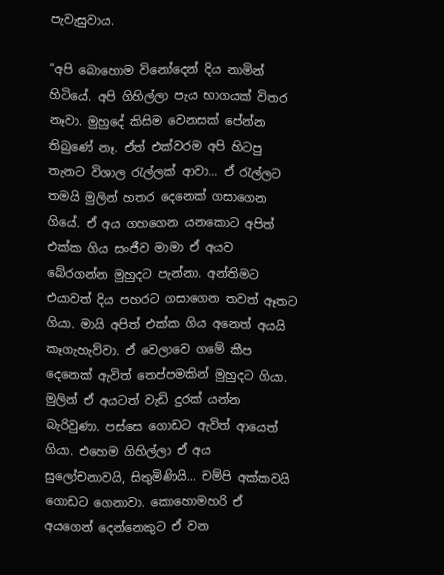පැවැසුවාය.

“අපි බොහොම විනෝදෙන් දිය නාමින් හිටියේ. අපි ගිහිල්ලා පැය භාගයක් විතර නෑවා. මුහුදේ කිසිම වෙනසක් පේන්න තිබුණේ නෑ. ඒත් එක්වරම අපි හිටපු තැනට විශාල රැල්ලක් ආවා... ඒ රැල්ලට තමයි මුලින් හතර දෙනෙක් ගසාගෙන ගියේ. ඒ අය ගහගෙන යනකොට අපිත් එක්ක ගිය සංජීව මාමා ඒ අයව බේරගන්න මුහුදට පැන්නා. අන්තිමට එයාවත් දිය පහරට ගසාගෙන තවත් ඈතට ගියා. මායි අපිත් එක්ක ගිය අනෙත් අයයි කෑගැහැව්වා. ඒ වෙලාවෙ ගමේ කීප දෙනෙක් ඇවිත් තෙප්පමකින් මුහුදට ගියා. මුලින් ඒ අයටත් වැඩි දුරක් යන්න බැරිවුණා. පස්සෙ ගොඩට ඇවිත් ආයෙත් ගියා. එහෙම ගිහිල්ලා ඒ අය සුලෝචනාවයි, සිතුමිණියි... චම්පි අක්කවයි ගොඩට ගෙනාවා. කොහොමහරි ඒ අයගෙන් දෙන්නෙකුට ඒ වන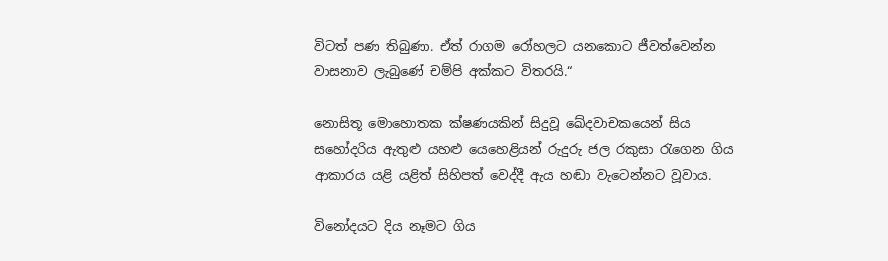විටත් පණ තිබුණා. ඒත් රාගම රෝහලට යනකොට ජීවත්වෙන්න වාසනාව ලැබුණේ චම්පි අක්කට විතරයි.“

නොසිතූ මොහොතක ක්ෂණයකින් සිදුවූ ඛේදවාචකයෙන් සිය සහෝදරිය ඇතුළු යහළු යෙහෙළියන් රුදුරු ජල රකුසා රැගෙන ගිය ආකාරය යළි යළිත් සිහිපත් වෙද්දී ඇය හඬා වැටෙන්නට වූවාය.

විනෝදයට දිය නෑමට ගිය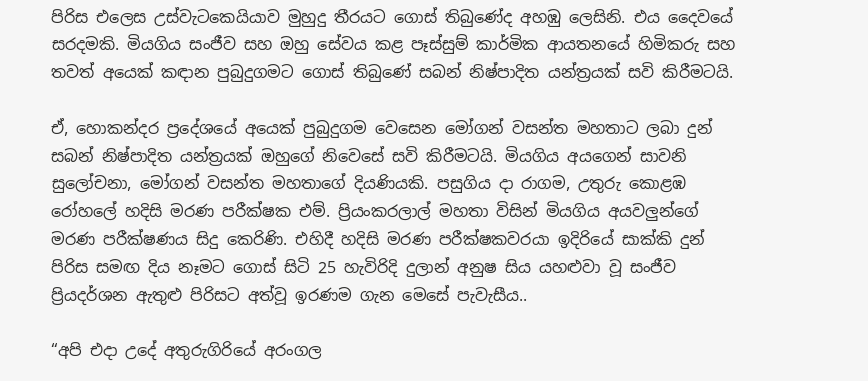පිරිස එලෙස උස්වැටකෙයියාව මුහුදු තීරයට ගොස් තිබුණේද අහඹු ලෙසිනි. එය දෛවයේ සරදමකි. මියගිය සංජීව සහ ඔහු සේවය කළ පෑස්සුම් කාර්මික ආයතනයේ හිමිකරු සහ තවත් අයෙක් කඳාන පුබුදුගමට ගොස් තිබුණේ සබන් නිෂ්පාදිත යන්ත්‍රයක් සවි කිරීමටයි.

ඒ, හොකන්දර ප්‍රදේශයේ අයෙක් පුබුදුගම වෙසෙන මෝගන් වසන්ත මහතාට ලබා දුන් සබන් නිෂ්පාදිත යන්ත්‍රයක් ඔහුගේ නිවෙසේ සවි කිරීමටයි. මියගිය අයගෙන් සාවනි සුලෝචනා, මෝගන් වසන්ත මහතාගේ දියණියකි. පසුගිය දා රාගම, උතුරු කොළඹ රෝහලේ හදිසි මරණ පරීක්ෂක එම්. ප්‍රියංකරලාල් මහතා විසින් මියගිය අයවලුන්ගේ මරණ පරීක්ෂණය සිදු කෙරිණි. එහිදී හදිසි මරණ පරීක්ෂකවරයා ඉදිරියේ සාක්කි දුන් පිරිස සමඟ දිය නෑමට ගොස් සිටි 25 හැවිරිදි දුලාන් අනුෂ සිය යහළුවා වූ සංජීව ප්‍රියදර්ශන ඇතුළු පිරිසට අත්වූ ඉරණම ගැන මෙසේ පැවැසීය..

“අපි එදා උදේ අතුරුගිරියේ අරංගල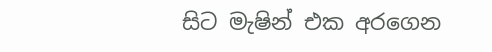සිට මැෂින් එක අරගෙන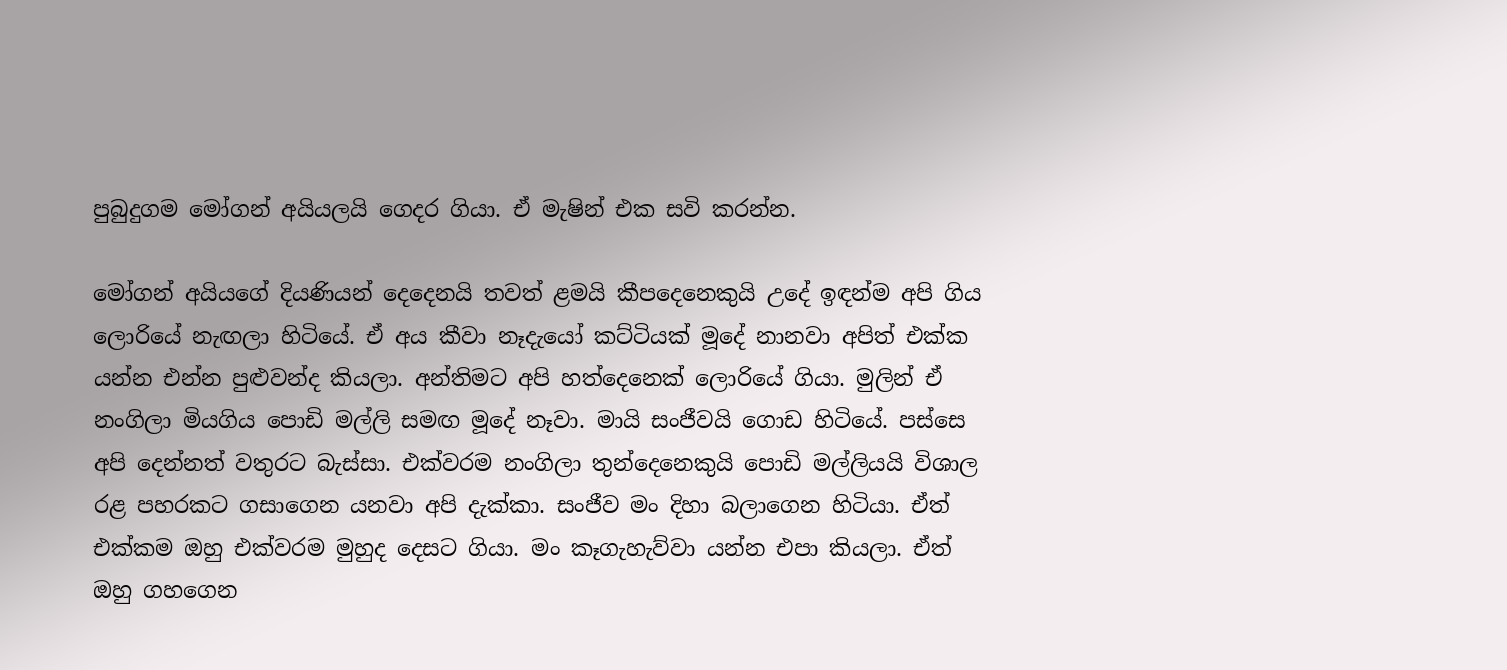පුබුදුගම මෝගන් අයියලයි ගෙදර ගියා. ඒ මැෂින් එක සවි කරන්න.

මෝගන් අයියගේ දියණියන් දෙදෙනයි තවත් ළමයි කීපදෙනෙකුයි උදේ ඉඳන්ම අපි ගිය ලොරියේ නැඟලා හිටියේ. ඒ අය කීවා නෑදැයෝ කට්ටියක් මූදේ නානවා අපිත් එක්ක යන්න එන්න පුළුවන්ද කියලා. අන්තිමට අපි හත්දෙනෙක් ලොරියේ ගියා. මුලින් ඒ නංගිලා මියගිය පොඩි මල්ලි සමඟ මූදේ නෑවා. මායි සංජීවයි ගොඩ හිටියේ. පස්සෙ අපි දෙන්නත් වතුරට බැස්සා. එක්වරම නංගිලා තුන්දෙනෙකුයි පොඩි මල්ලියයි විශාල රළ පහරකට ගසාගෙන යනවා අපි දැක්කා. සංජීව මං දිහා බලාගෙන හිටියා. ඒත් එක්කම ඔහු එක්වරම මුහුද දෙසට ගියා. මං කෑගැහැව්වා යන්න එපා කියලා. ඒත් ඔහු ගහගෙන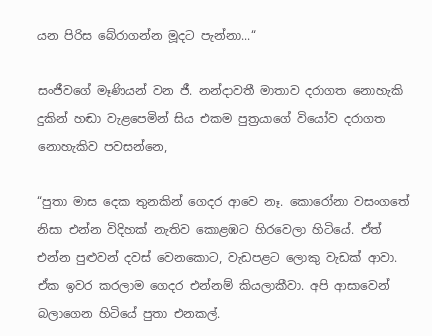යන පිරිස බේරාගන්න මූදට පැන්නා...“

සංජීවගේ මෑණියන් වන ජී. නන්දාවතී මාතාව දරාගත නොහැකි දුකින් හඬා වැළපෙමින් සිය එකම පුත්‍රයාගේ වියෝව දරාගත නොහැකිව පවසන්නෙ,

“පුතා මාස දෙක තුනකින් ගෙදර ආවෙ නෑ. කොරෝනා වසංගතේ නිසා එන්න විදිහක් නැතිව කොළඹට හිරවෙලා හිටියේ. ඒත් එන්න පුළුවන් දවස් වෙනකොට, වැඩපළට ලොකු වැඩක් ආවා. ඒක ඉවර කරලාම ගෙදර එන්නම් කියලාකීවා. අපි ආසාවෙන් බලාගෙන හිටියේ පුතා එනකල්.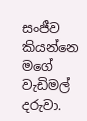සංජීව කියන්නෙ මගේ වැඩිමල් දරුවා.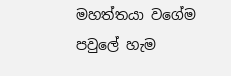මහත්තයා වගේම පවුලේ හැම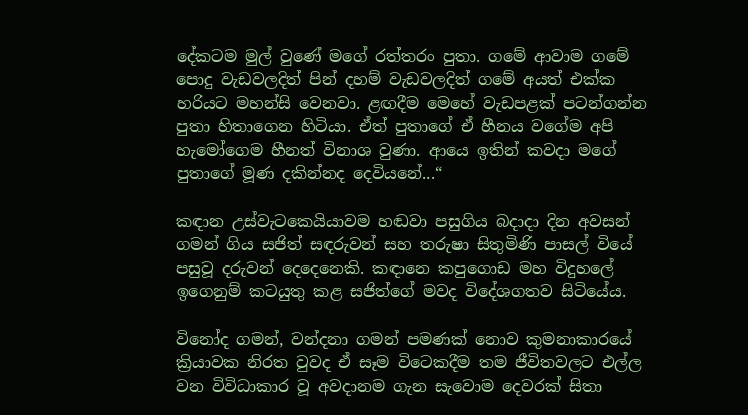දේකටම මුල් වුණේ මගේ රත්තරං පුතා. ගමේ ආවාම ගමේ පොදු වැඩවලදිත් පින් දහම් වැඩවලදිත් ගමේ අයත් එක්ක හරියට මහන්සි වෙනවා. ළඟදීම මෙහේ වැඩපළක් පටන්ගන්න පුතා හිතාගෙන හිටියා. ඒත් පුතාගේ ඒ හීනය වගේම අපි හැමෝගෙම හීනත් විනාශ වුණා. ආයෙ ඉතින් කවදා මගේ පුතාගේ මූණ දකින්නද දෙවියනේ...“

කඳාන උස්වැටකෙයියාවම හඬවා පසුගිය බදාදා දින අවසන් ගමන් ගිය සජිත් සඳරුවන් සහ තරුෂා සිතුමිණි පාසල් වියේ පසුවූ දරුවන් දෙදෙනෙකි. කඳානෙ කපුගොඩ මහ විදුහලේ ඉගෙනුම් කටයුතු කළ සජිත්ගේ මවද විදේශගතව සිටියේය.

විනෝද ගමන්, වන්දනා ගමන් පමණක් නොව කුමනාකාරයේ ක්‍රියාවක නිරත වුවද ඒ සෑම විටෙකදීම තම ජීවිතවලට එල්ල වන විවිධාකාර වූ අවදානම ගැන සැවොම දෙවරක් සිතා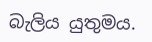බැලිය යුතුමය.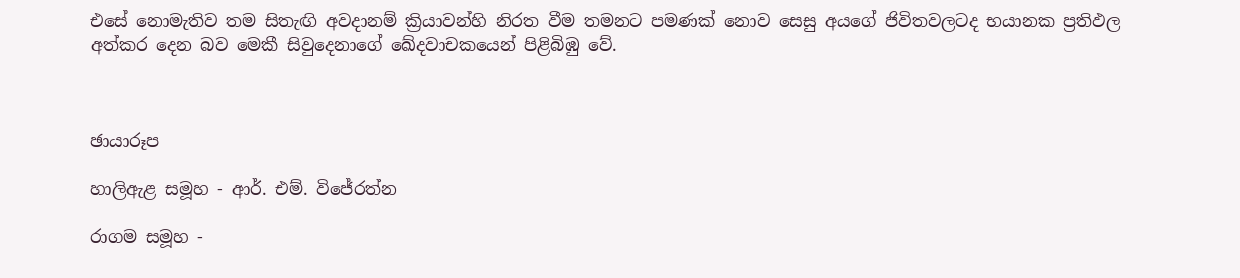එසේ නොමැතිව තම සිතැඟි අවදානම් ක්‍රියාවන්හි නිරත වීම තමනට පමණක් නොව සෙසු අයගේ ජිවිතවලටද භයානක ප්‍රතිඵල අත්කර දෙන බව මෙකී සිවුදෙනාගේ ඛේදවාචකයෙන් පිළිබිඹු වේ.



ඡායාරූප

හාලිඇළ සමූහ - ආර්. එම්. විජේරත්න

රාගම සමූහ -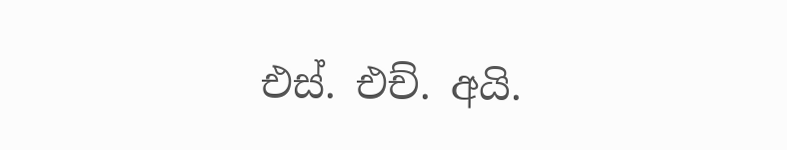එස්. එච්. අයි.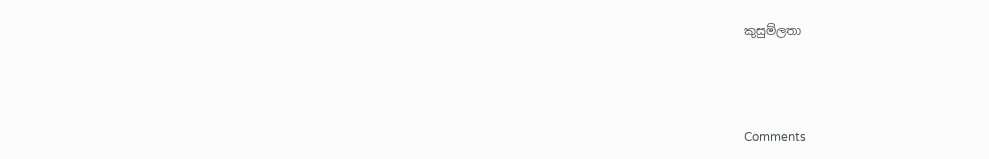කුසුම්ලතා



Comments